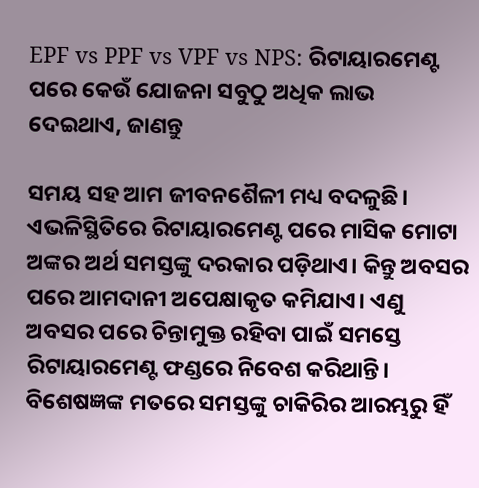EPF vs PPF vs VPF vs NPS: ରିଟାୟାରମେଣ୍ଟ ପରେ କେଉଁ ଯୋଜନା ସବୁଠୁ ଅଧିକ ଲାଭ ଦେଇଥାଏ, ଜାଣନ୍ତୁ

ସମୟ ସହ ଆମ ଜୀବନଶୈଳୀ ମଧ୍ୟ ବଦଳୁଛି। ଏଭଳିସ୍ଥିତିରେ ରିଟାୟାରମେଣ୍ଟ ପରେ ମାସିକ ମୋଟା ଅଙ୍କର ଅର୍ଥ ସମସ୍ତଙ୍କୁ ଦରକାର ପଡ଼ିଥାଏ। କିନ୍ତୁ ଅବସର ପରେ ଆମଦାନୀ ଅପେକ୍ଷାକୃତ କମିଯାଏ। ଏଣୁ ଅବସର ପରେ ଚିନ୍ତାମୁକ୍ତ ରହିବା ପାଇଁ ସମସ୍ତେ ରିଟାୟାରମେଣ୍ଟ ଫଣ୍ଡରେ ନିବେଶ କରିଥାନ୍ତି। ବିଶେଷଜ୍ଞଙ୍କ ମତରେ ସମସ୍ତଙ୍କୁ ଚାକିରିର ଆରମ୍ଭରୁ ହିଁ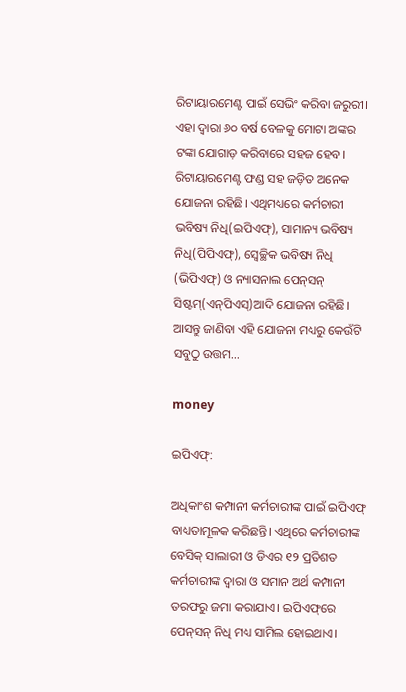ରିଟାୟାରମେଣ୍ଟ ପାଇଁ ସେଭିଂ କରିବା ଜରୁରୀ। ଏହା ଦ୍ୱାରା ୬୦ ବର୍ଷ ବେଳକୁ ମୋଟା ଅଙ୍କର ଟଙ୍କା ଯୋଗାଡ଼ କରିବାରେ ସହଜ ହେବ। ରିଟାୟାରମେଣ୍ଟ ଫଣ୍ଡ ସହ ଜଡ଼ିତ ଅନେକ ଯୋଜନା ରହିଛି। ଏଥିମଧ୍ୟରେ କର୍ମଚାରୀ ଭବିଷ୍ୟ ନିଧି(ଇପିଏଫ୍‌), ସାମାନ୍ୟ ଭବିଷ୍ୟ ନିଧି(ପିପିଏଫ୍‌), ସ୍ୱେଚ୍ଛିକ ଭବିଷ୍ୟ ନିଧି (ଭିପିଏଫ୍‌) ଓ ନ୍ୟାସନାଲ ପେନ୍‌ସନ୍‌ ସିଷ୍ଟମ୍‌(ଏନ୍‌ପିଏସ୍‌)ଆଦି ଯୋଜନା ରହିଛି। ଆସନ୍ତୁ ଜାଣିବା ଏହି ଯୋଜନା ମଧ୍ୟରୁ କେଉଁଟି ସବୁଠୁ ଉତ୍ତମ…

money

ଇପିଏଫ୍‌:

ଅଧିକାଂଶ କମ୍ପାନୀ କର୍ମଚାରୀଙ୍କ ପାଇଁ ଇପିଏଫ୍‌ ବାଧ୍ୟତାମୂଳକ କରିଛନ୍ତି। ଏଥିରେ କର୍ମଚାରୀଙ୍କ ବେସିକ୍‌ ସାଲାରୀ ଓ ଡିଏର ୧୨ ପ୍ରତିଶତ କର୍ମଚାରୀଙ୍କ ଦ୍ୱାରା ଓ ସମାନ ଅର୍ଥ କମ୍ପାନୀ ତରଫରୁ ଜମା କରାଯାଏ। ଇପିଏଫ୍‌ରେ ପେନ୍‌ସନ୍‌ ନିଧି ମଧ୍ୟ ସାମିଲ ହୋଇଥାଏ।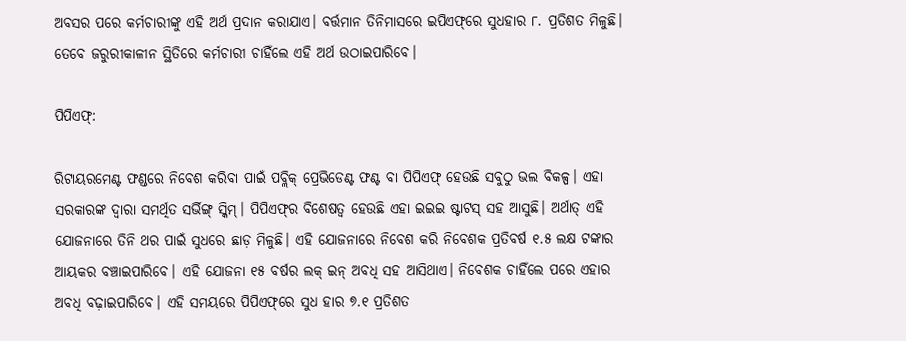ଅବସର ପରେ କର୍ମଚାରୀଙ୍କୁ ଏହି ଅର୍ଥ ପ୍ରଦାନ କରାଯାଏ। ବର୍ତ୍ତମାନ ତିନିମାସରେ ଇପିଏଫ୍‌ରେ ସୁଧହାର ୮. ପ୍ରତିଶତ ମିଳୁଛି। ତେବେ ଜରୁରୀକାଳୀନ ସ୍ଥିତିରେ କର୍ମଚାରୀ ଚାହିଁଲେ ଏହି ଅର୍ଥ ଉଠାଇପାରିବେ।

ପିପିଏଫ୍‌:

ରିଟାୟରମେଣ୍ଟ ଫଣ୍ଡରେ ନିବେଶ କରିବା ପାଇଁ ପବ୍ଲିକ୍‌ ପ୍ରେଭିଡେଣ୍ଟ ଫଣ୍ଟ ବା ପିପିଏଫ୍‌ ହେଉଛି ସବୁଠୁ ଭଲ ବିକଳ୍ପ। ଏହା ସରକାରଙ୍କ ଦ୍ୱାରା ସମର୍ଥିତ ସର୍ଭିଙ୍ଗ୍‌ ସ୍କିମ୍‌। ପିପିଏଫ୍‌ର ବିଶେଷତ୍ୱ ହେଉଛି ଏହା ଇଇଇ ଷ୍ଟାଟସ୍‌ ସହ ଆସୁଛି। ଅର୍ଥାତ୍‌ ଏହି ଯୋଜନାରେ ତିନି ଥର ପାଇଁ ସୁଧରେ ଛାଡ଼ ମିଳୁଛି। ଏହି ଯୋଜନାରେ ନିବେଶ କରି ନିବେଶକ ପ୍ରତିବର୍ଷ ୧.୫ ଲକ୍ଷ ଟଙ୍କାର ଆୟକର ବଞ୍ଚାଇପାରିବେ। ଏହି ଯୋଜନା ୧୫ ବର୍ଷର ଲକ୍‌ ଇନ୍‌ ଅବଧି ସହ ଆସିଥାଏ। ନିବେଶକ ଚାହିଁଲେ ପରେ ଏହାର ଅବଧି ବଢ଼ାଇପାରିବେ। ଏହି ସମୟରେ ପିପିଏଫ୍‌ରେ ସୁଧ ହାର ୭.୧ ପ୍ରତିଶତ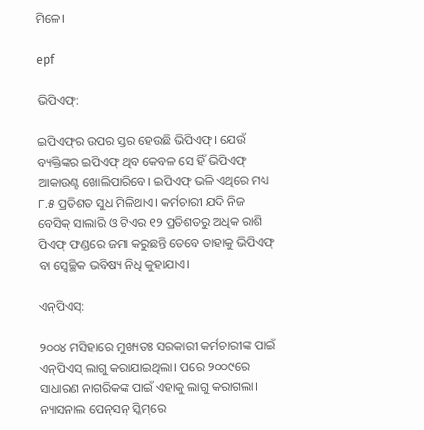ମିଳେ।

epf

ଭିପିଏଫ୍‌:

ଇପିଏଫ୍‌ର ଉପର ସ୍ତର ହେଉଛି ଭିପିଏଫ୍‌। ଯେଉଁ ବ୍ୟକ୍ତିଙ୍କର ଇପିଏଫ୍‌ ଥିବ କେବଳ ସେ ହିଁ ଭିପିଏଫ୍‌ ଆକାଉଣ୍ଟ ଖୋଲିପାରିବେ। ଇପିଏଫ୍‌ ଭଳି ଏଥିରେ ମଧ୍ୟ ୮.୫ ପ୍ରତିଶତ ସୁଧ ମିଳିଥାଏ। କର୍ମଚାରୀ ଯଦି ନିଜ ବେସିକ୍‌ ସାଲାରି ଓ ଟିଏର ୧୨ ପ୍ରତିଶତରୁ ଅଧିକ ରାଶି ପିଏଫ୍‌ ଫଣ୍ଡରେ ଜମା କରୁଛନ୍ତି ତେବେ ତାହାକୁ ଭିପିଏଫ୍‌ ବା ସ୍ୱେଚ୍ଛିକ ଭବିଷ୍ୟ ନିଧି କୁହାଯାଏ।

ଏନ୍‌ପିଏସ୍‌:

୨୦୦୪ ମସିହାରେ ମୁଖ୍ୟତଃ ସରକାରୀ କର୍ମଚାରୀଙ୍କ ପାଇଁ ଏନ୍‌ପିଏସ୍‌ ଲାଗୁ କରାଯାଇଥିଲା। ପରେ ୨୦୦୯ରେ ସାଧାରଣ ନାଗରିକଙ୍କ ପାଇଁ ଏହାକୁ ଲାଗୁ କରାଗଲା। ନ୍ୟାସନାଲ ପେନ୍‌ସନ୍‌ ସ୍କିମ୍‌ରେ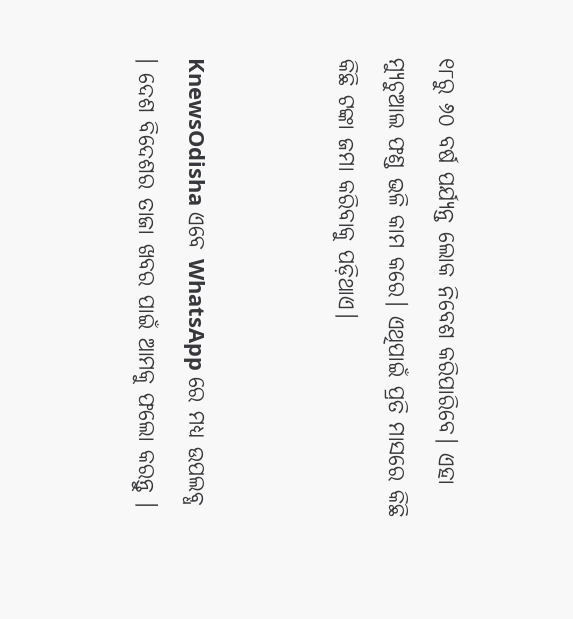୧୮ରୁ ୬୦ ବର୍ଷ ପର୍ଯ୍ୟନ୍ତ ଲୋକ ନିବେଶ କରିପାରିବେ। ଏହା ମ୍ୟୁଚୁଆଲ ଫଣ୍ଡ ଭଳି କାମ କରେ। ଏଥିପାଇଁ ପ୍ରତି ମାସରେ କିଛି କିଛି ଟଙ୍କା ଜମା କରିବାକୁ ପଡ଼ିଥାଏ।


KnewsOdisha ଏବେ WhatsApp ରେ ମଧ୍ୟ ଉପଲବ୍ଧ । ଦେଶ ବିଦେଶର ତାଜା ଖବର ପାଇଁ ଆମକୁ ଫଲୋ କରନ୍ତୁ ।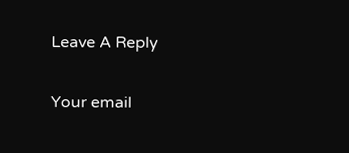Leave A Reply

Your email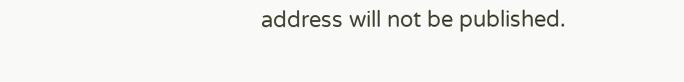address will not be published.